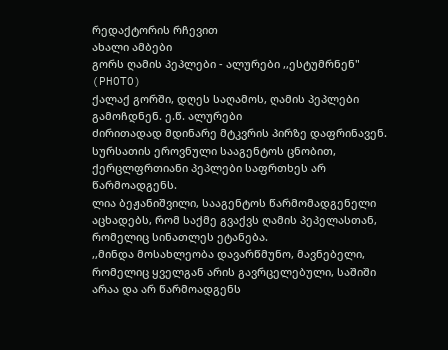რედაქტორის რჩევით
ახალი ამბები
გორს ღამის პეპლები - ალურები ,,ესტუმრნენ" (PHOTO)
ქალაქ გორში, დღეს საღამოს, ღამის პეპლები გამოჩდნენ. ე.წ. ალურები
ძირითადად მდინარე მტკვრის პირზე დაფრინავენ.
სურსათის ეროვნული სააგენტოს ცნობით, ქერცლფრთიანი პეპლები საფრთხეს არ წარმოადგენს.
ლია ბეჟანიშვილი, სააგენტოს წარმომადგენელი აცხადებს, რომ საქმე გვაქვს ღამის პეპელასთან, რომელიც სინათლეს ეტანება.
,,მინდა მოსახლეობა დავარწმუნო, მავნებელი, რომელიც ყველგან არის გავრცელებული, საშიში არაა და არ წარმოადგენს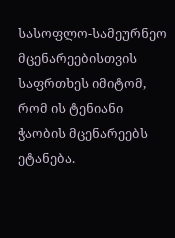სასოფლო-სამეურნეო მცენარეებისთვის საფრთხეს იმიტომ, რომ ის ტენიანი ჭაობის მცენარეებს ეტანება.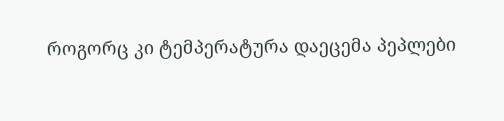როგორც კი ტემპერატურა დაეცემა პეპლები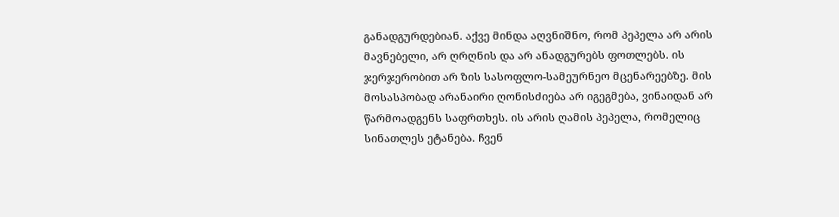განადგურდებიან. აქვე მინდა აღვნიშნო, რომ პეპელა არ არის მავნებელი, არ ღრღნის და არ ანადგურებს ფოთლებს. ის ჯერჯერობით არ ზის სასოფლო-სამეურნეო მცენარეებზე. მის მოსასპობად არანაირი ღონისძიება არ იგეგმება, ვინაიდან არ წარმოადგენს საფრთხეს. ის არის ღამის პეპელა, რომელიც სინათლეს ეტანება. ჩვენ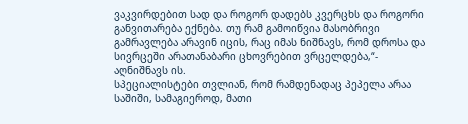ვაკვირდებით სად და როგორ დადებს კვერცხს და როგორი განვითარება ექნება. თუ რამ გამოიწვია მასობრივი გამრავლება არავინ იცის, რაც იმას ნიშნავს, რომ დროსა და სივრცეში არათანაბარი ცხოვრებით ვრცელდება,“- აღნიშნავს ის.
სპეციალისტები თვლიან, რომ რამდენადაც პეპელა არაა საშიში, სამაგიეროდ, მათი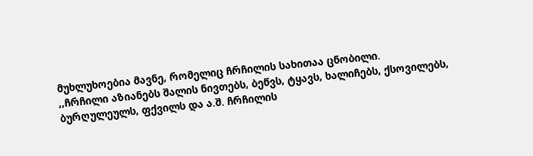მუხლუხოებია მავნე, რომელიც ჩრჩილის სახითაა ცნობილი.
,,ჩრჩილი აზიანებს შალის ნივთებს, ბეწვს, ტყავს, ხალიჩებს, ქსოვილებს, ბურღულეულს, ფქვილს და ა.შ. ჩრჩილის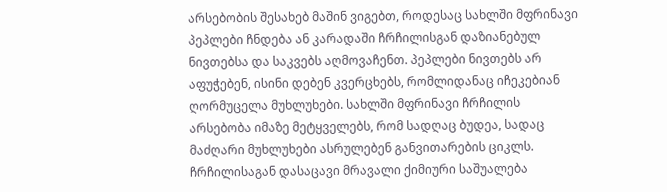არსებობის შესახებ მაშინ ვიგებთ, როდესაც სახლში მფრინავი პეპლები ჩნდება ან კარადაში ჩრჩილისგან დაზიანებულ ნივთებსა და საკვებს აღმოვაჩენთ. პეპლები ნივთებს არ აფუჭებენ, ისინი დებენ კვერცხებს, რომლიდანაც იჩეკებიან ღორმუცელა მუხლუხები. სახლში მფრინავი ჩრჩილის არსებობა იმაზე მეტყველებს, რომ სადღაც ბუდეა, სადაც მაძღარი მუხლუხები ასრულებენ განვითარების ციკლს. ჩრჩილისაგან დასაცავი მრავალი ქიმიური საშუალება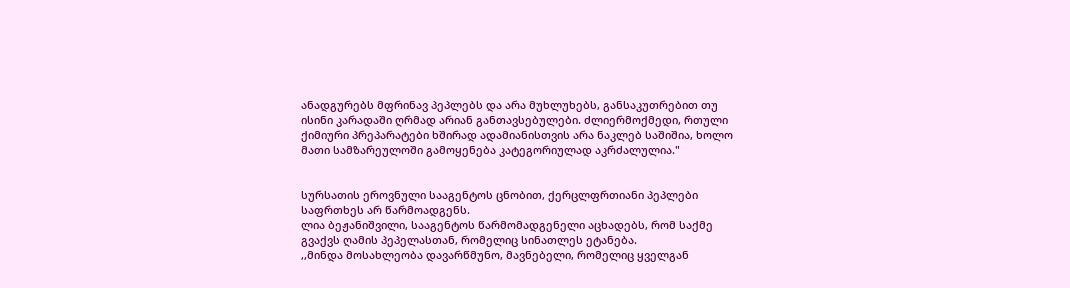ანადგურებს მფრინავ პეპლებს და არა მუხლუხებს, განსაკუთრებით თუ ისინი კარადაში ღრმად არიან განთავსებულები. ძლიერმოქმედი, რთული ქიმიური პრეპარატები ხშირად ადამიანისთვის არა ნაკლებ საშიშია, ხოლო მათი სამზარეულოში გამოყენება კატეგორიულად აკრძალულია."


სურსათის ეროვნული სააგენტოს ცნობით, ქერცლფრთიანი პეპლები საფრთხეს არ წარმოადგენს.
ლია ბეჟანიშვილი, სააგენტოს წარმომადგენელი აცხადებს, რომ საქმე გვაქვს ღამის პეპელასთან, რომელიც სინათლეს ეტანება.
,,მინდა მოსახლეობა დავარწმუნო, მავნებელი, რომელიც ყველგან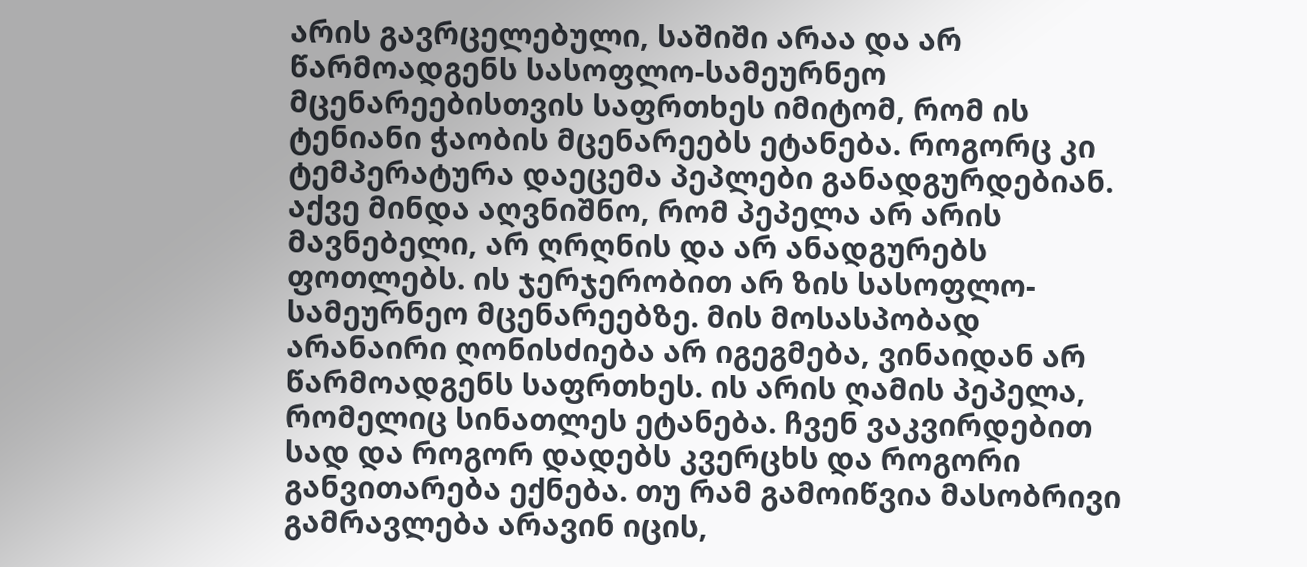არის გავრცელებული, საშიში არაა და არ წარმოადგენს სასოფლო-სამეურნეო მცენარეებისთვის საფრთხეს იმიტომ, რომ ის ტენიანი ჭაობის მცენარეებს ეტანება. როგორც კი ტემპერატურა დაეცემა პეპლები განადგურდებიან. აქვე მინდა აღვნიშნო, რომ პეპელა არ არის მავნებელი, არ ღრღნის და არ ანადგურებს ფოთლებს. ის ჯერჯერობით არ ზის სასოფლო-სამეურნეო მცენარეებზე. მის მოსასპობად არანაირი ღონისძიება არ იგეგმება, ვინაიდან არ წარმოადგენს საფრთხეს. ის არის ღამის პეპელა, რომელიც სინათლეს ეტანება. ჩვენ ვაკვირდებით სად და როგორ დადებს კვერცხს და როგორი განვითარება ექნება. თუ რამ გამოიწვია მასობრივი გამრავლება არავინ იცის,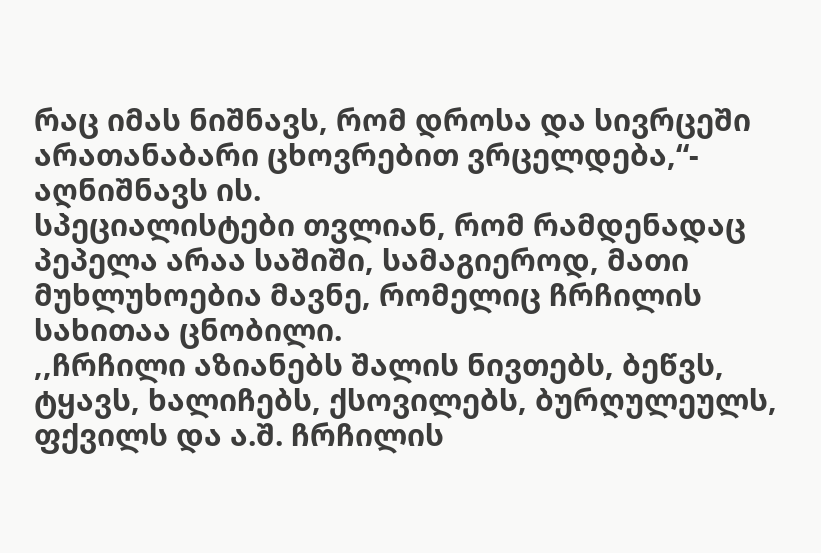რაც იმას ნიშნავს, რომ დროსა და სივრცეში არათანაბარი ცხოვრებით ვრცელდება,“- აღნიშნავს ის.
სპეციალისტები თვლიან, რომ რამდენადაც პეპელა არაა საშიში, სამაგიეროდ, მათი მუხლუხოებია მავნე, რომელიც ჩრჩილის სახითაა ცნობილი.
,,ჩრჩილი აზიანებს შალის ნივთებს, ბეწვს, ტყავს, ხალიჩებს, ქსოვილებს, ბურღულეულს, ფქვილს და ა.შ. ჩრჩილის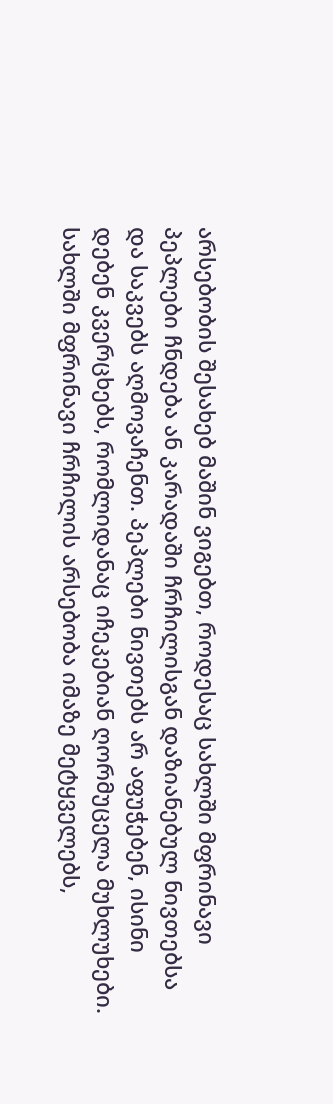არსებობის შესახებ მაშინ ვიგებთ, როდესაც სახლში მფრინავი პეპლები ჩნდება ან კარადაში ჩრჩილისგან დაზიანებულ ნივთებსა და საკვებს აღმოვაჩენთ. პეპლები ნივთებს არ აფუჭებენ, ისინი დებენ კვერცხებს, რომლიდანაც იჩეკებიან ღორმუცელა მუხლუხები. სახლში მფრინავი ჩრჩილის არსებობა იმაზე მეტყველებს,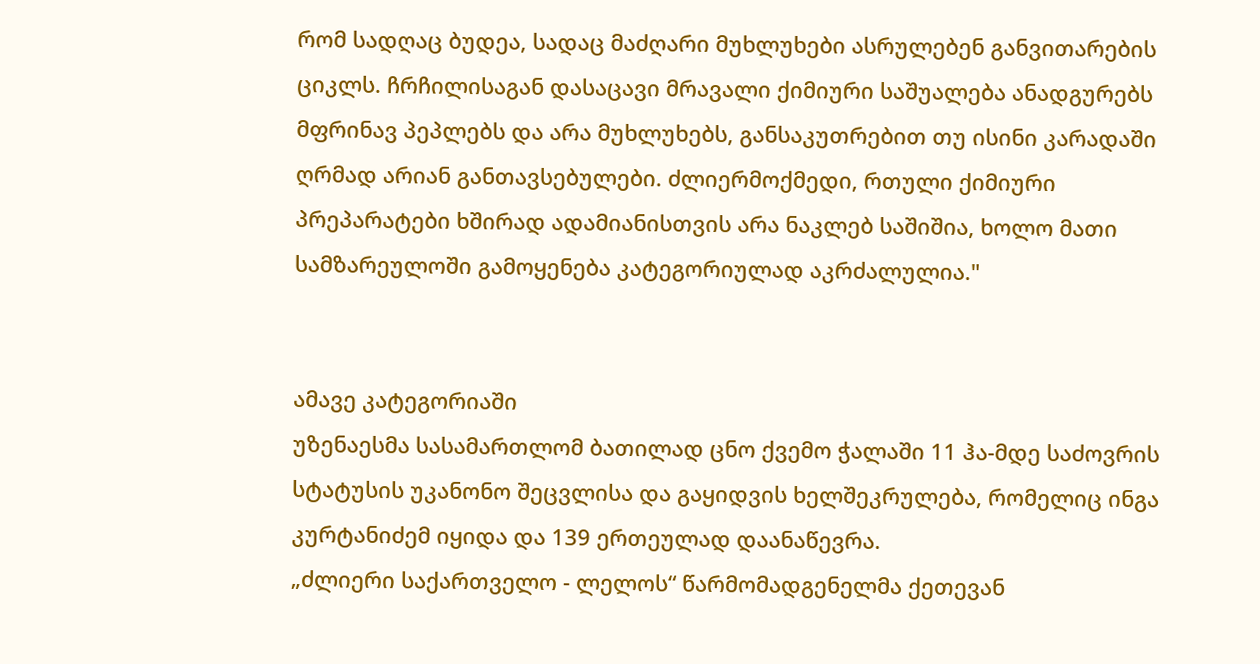რომ სადღაც ბუდეა, სადაც მაძღარი მუხლუხები ასრულებენ განვითარების ციკლს. ჩრჩილისაგან დასაცავი მრავალი ქიმიური საშუალება ანადგურებს მფრინავ პეპლებს და არა მუხლუხებს, განსაკუთრებით თუ ისინი კარადაში ღრმად არიან განთავსებულები. ძლიერმოქმედი, რთული ქიმიური პრეპარატები ხშირად ადამიანისთვის არა ნაკლებ საშიშია, ხოლო მათი სამზარეულოში გამოყენება კატეგორიულად აკრძალულია."


ამავე კატეგორიაში
უზენაესმა სასამართლომ ბათილად ცნო ქვემო ჭალაში 11 ჰა-მდე საძოვრის
სტატუსის უკანონო შეცვლისა და გაყიდვის ხელშეკრულება, რომელიც ინგა
კურტანიძემ იყიდა და 139 ერთეულად დაანაწევრა.
„ძლიერი საქართველო - ლელოს“ წარმომადგენელმა ქეთევან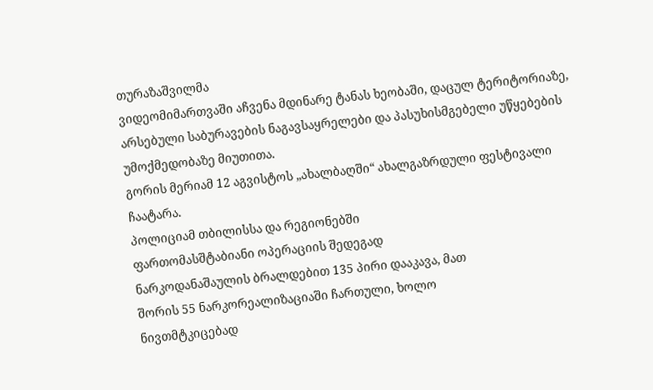თურაზაშვილმა
ვიდეომიმართვაში აჩვენა მდინარე ტანას ხეობაში, დაცულ ტერიტორიაზე,
არსებული საბურავების ნაგავსაყრელები და პასუხისმგებელი უწყებების
უმოქმედობაზე მიუთითა.
გორის მერიამ 12 აგვისტოს „ახალბაღში“ ახალგაზრდული ფესტივალი
ჩაატარა.
პოლიციამ თბილისსა და რეგიონებში
ფართომასშტაბიანი ოპერაციის შედეგად
ნარკოდანაშაულის ბრალდებით 135 პირი დააკავა, მათ
შორის 55 ნარკორეალიზაციაში ჩართული, ხოლო
ნივთმტკიცებად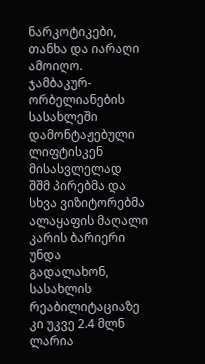ნარკოტიკები, თანხა და იარაღი
ამოიღო.
ჯამბაკურ-ორბელიანების სასახლეში დამონტაჟებული ლიფტისკენ მისასვლელად
შშმ პირებმა და სხვა ვიზიტორებმა ალაყაფის მაღალი კარის ბარიერი უნდა
გადალახონ, სასახლის რეაბილიტაციაზე კი უკვე 2.4 მლნ ლარია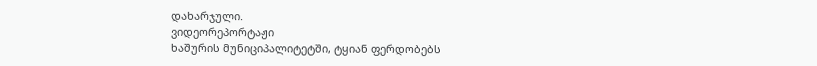დახარჯული.
ვიდეორეპორტაჟი
ხაშურის მუნიციპალიტეტში, ტყიან ფერდობებს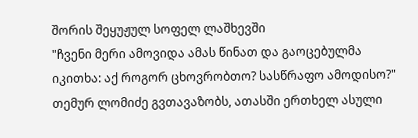შორის შეყუჟულ სოფელ ლაშხევში
"ჩვენი მერი ამოვიდა ამას წინათ და გაოცებულმა იკითხა: აქ როგორ ცხოვრობთო? სასწრაფო ამოდისო?"
თემურ ლომიძე გვთავაზობს, ათასში ერთხელ ასული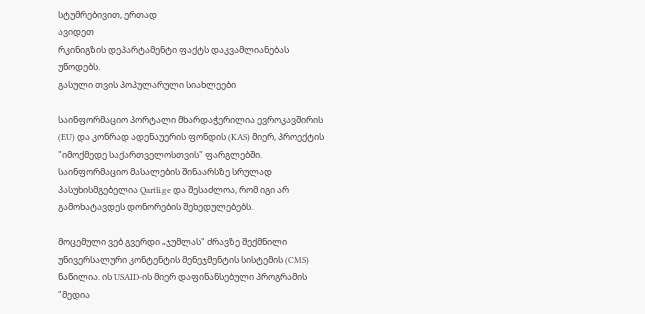სტუმრებივით, ერთად
ავიდეთ
რკინიგზის დეპარტამენტი ფაქტს დაკვამლიანებას უწოდებს.
გასული თვის პოპულარული სიახლეები

საინფორმაციო პორტალი მხარდაჭერილია ევროკავშირის (EU) და კონრად ადენაუერის ფონდის (KAS) მიერ, პროექტის "იმოქმედე საქართველოსთვის" ფარგლებში. საინფორმაციო მასალების შინაარსზე სრულად პასუხისმგებელია Qartli.ge და შესაძლოა, რომ იგი არ გამოხატავდეს დონორების შეხედულებებს.

მოცემული ვებ გვერდი „ჯუმლას" ძრავზე შექმნილი უნივერსალური კონტენტის მენეჯმენტის სისტემის (CMS) ნაწილია. ის USAID-ის მიერ დაფინანსებული პროგრამის "მედია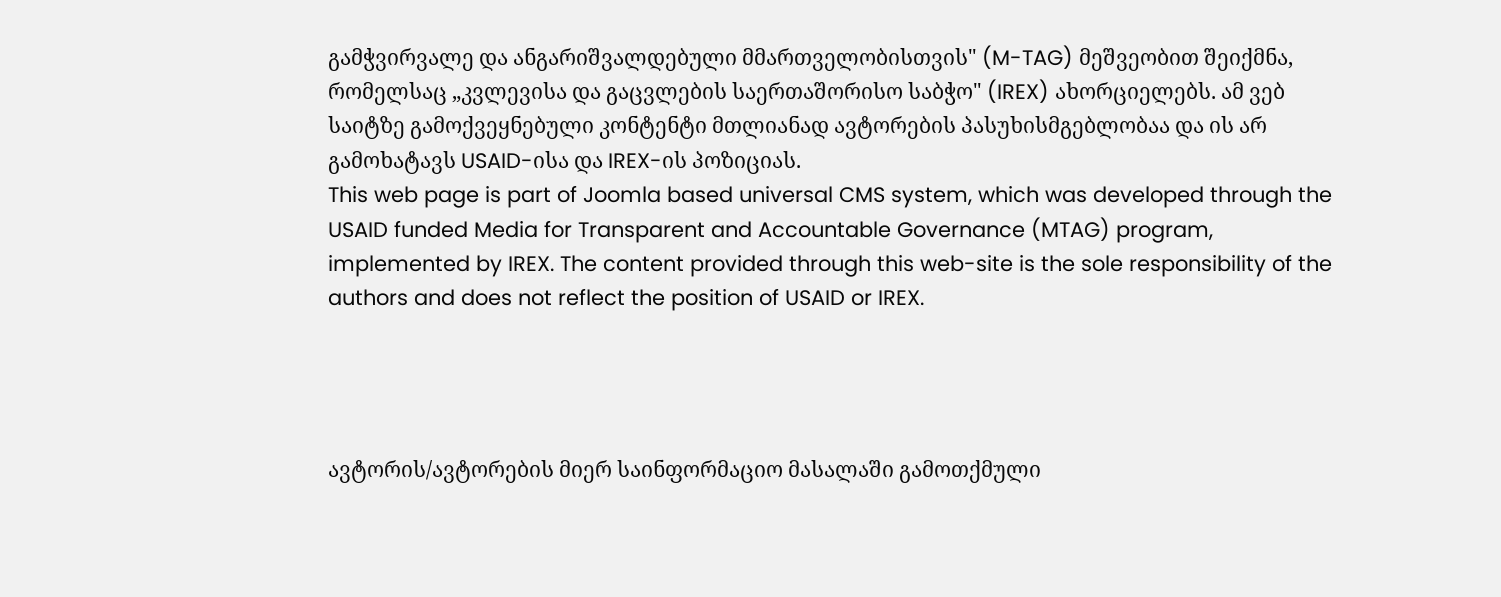გამჭვირვალე და ანგარიშვალდებული მმართველობისთვის" (M-TAG) მეშვეობით შეიქმნა, რომელსაც „კვლევისა და გაცვლების საერთაშორისო საბჭო" (IREX) ახორციელებს. ამ ვებ საიტზე გამოქვეყნებული კონტენტი მთლიანად ავტორების პასუხისმგებლობაა და ის არ გამოხატავს USAID-ისა და IREX-ის პოზიციას.
This web page is part of Joomla based universal CMS system, which was developed through the USAID funded Media for Transparent and Accountable Governance (MTAG) program, implemented by IREX. The content provided through this web-site is the sole responsibility of the authors and does not reflect the position of USAID or IREX.




ავტორის/ავტორების მიერ საინფორმაციო მასალაში გამოთქმული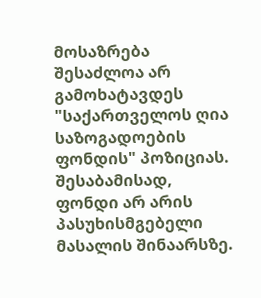მოსაზრება შესაძლოა არ გამოხატავდეს "საქართველოს ღია საზოგადოების ფონდის" პოზიციას. შესაბამისად, ფონდი არ არის პასუხისმგებელი მასალის შინაარსზე.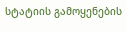სტატიის გამოყენების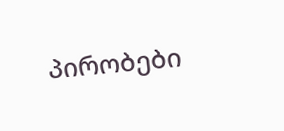პირობები